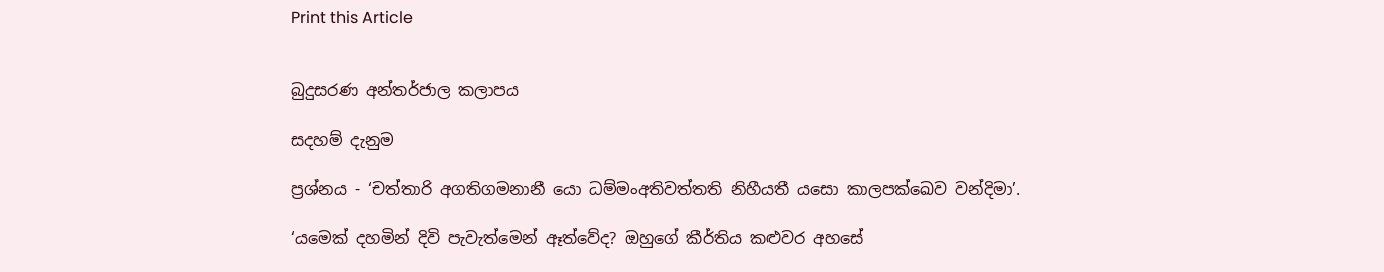Print this Article


බුදුසරණ අන්තර්ජාල කලාපය

සදහම් දැනුම

ප්‍රශ්නය - ‘චත්තාරි අගතිගමනානී යො ධම්මංඅතිවත්තති නිහීයතී යසො කාලපක්ඛෙව වන්දිමා’.

‘යමෙක් දහමින් දිවි පැවැත්මෙන් ඈත්වේද? ඔහුගේ කීර්තිය කළුවර අහසේ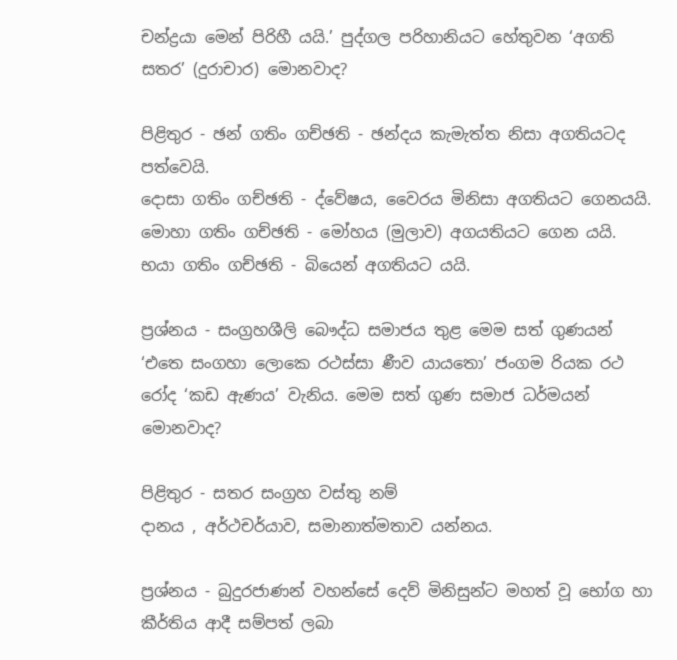චන්ද්‍රයා මෙන් පිරිහී යයි.’ පුද්ගල පරිහානියට හේතුවන ‘අගති සතර’ (දුරාචාර) මොනවාද?

පිළිතුර - ඡන් ගතිං ගච්ඡති - ඡන්දය කැමැත්ත නිසා අගතියටද පත්වෙයි.
දොසා ගතිං ගච්ඡති - ද්වේෂය, වෛරය මිනිසා අගතියට ගෙනයයි.
මොහා ගතිං ගච්ඡති - මෝහය (මුලාව) අගයතියට ගෙන යයි.
භයා ගතිං ගච්ඡති - බියෙන් අගතියට යයි.

ප්‍රශ්නය - සංග්‍රහශීලි බෞද්ධ සමාජය තුළ මෙම සත් ගුණයන් ‘එතෙ සංගහා ලොකෙ රථස්සා ණීව යායතො’ ජංගම රියක රථ රෝද ‘කඩ ඇණය’ වැනිය. මෙම සත් ගුණ සමාජ ධර්මයන් මොනවාද?

පිළිතුර - සතර සංග්‍රහ වස්තු නම්
දානය , අර්ථචර්යාව, සමානාත්මතාව යන්නය.

ප්‍රශ්නය - බුදුරජාණන් වහන්සේ දෙව් මිනිසුන්ට මහත් වූ භෝග හා කීර්තිය ආදී සම්පත් ලබා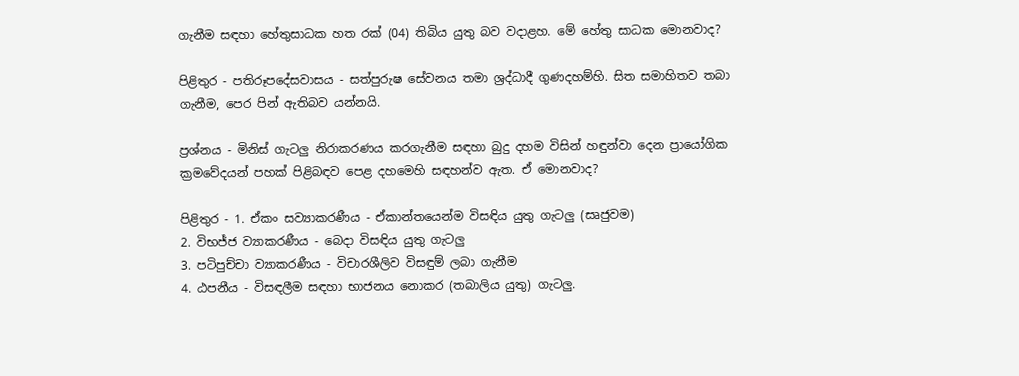ගැනීම සඳහා හේතුසාධක හත රක් (04) තිබිය යුතු බව වදාළහ. මේ හේතු සාධක මොනවාද?

පිළිතුර - පතිරූපදේසවාසය - සත්පුරුෂ සේවනය තමා ශ්‍රද්ධාදී ගුණදහම්හි. සිත සමාහිතව තබා ගැනීම, පෙර පින් ඇතිබව යන්නයි.

ප්‍රශ්නය - මිනිස් ගැටලු නිරාකරණය කරගැනීම සඳහා බුදු දහම විසින් හඳුන්වා දෙන ප්‍රායෝගික ක්‍රමවේදයන් පහක් පිළිබඳව පෙළ දහමෙහි සඳහන්ව ඇත. ඒ මොනවාද?

පිළිතුර - 1. ඒකං සව්‍යාකරණීය - ඒකාන්තයෙන්ම විසඳිය යුතු ගැටලු (සෘජුවම)
2. විභජ්ජ ව්‍යාකරණීය - බෙදා විසඳිය යුතු ගැටලු
3. පටිපුච්චා ව්‍යාකරණීය - විචාරශීලිව විසඳුම් ලබා ගැනීම
4. ඨපනීය - විසඳලීම සඳහා භාජනය නොකර (තබාලිය යුතු) ගැටලු.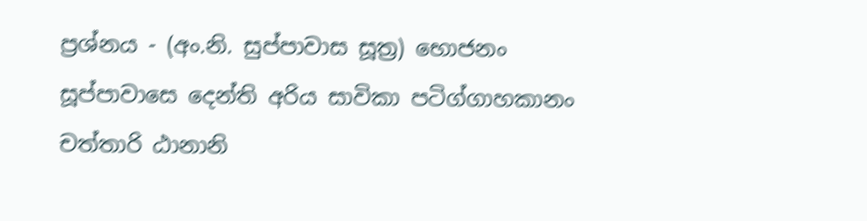ප්‍රශ්නය - (අං.නි. සුප්පාවාස සූත්‍ර) භොජනං සූප්පාවාසෙ දෙන්ති අරිය සාවිකා පටිග්ගාහකානං චත්තාරි ඨානානි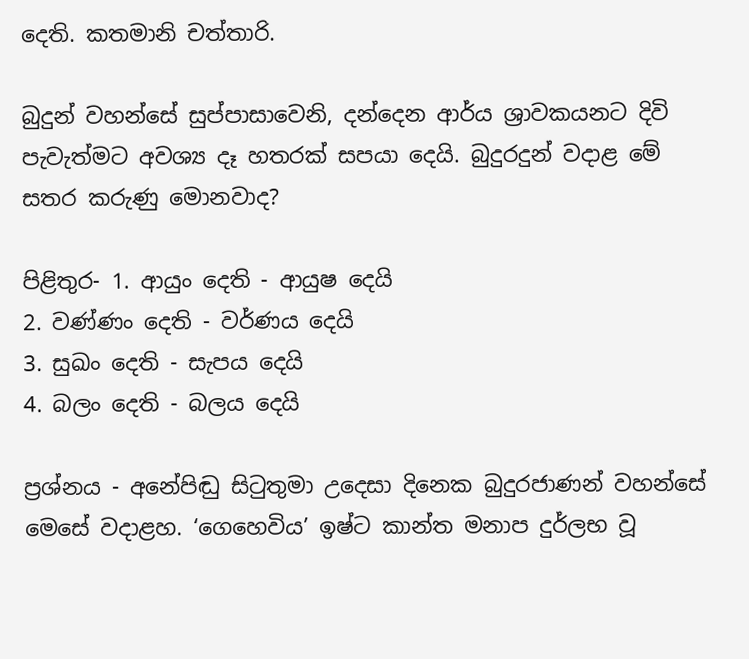දෙති. කතමානි චත්තාරි.

බුදුන් වහන්සේ සුප්පාසාවෙනි, දන්දෙන ආර්ය ශ්‍රාවකයනට දිවි පැවැත්මට අවශ්‍ය දෑ හතරක් සපයා දෙයි. බුදුරදුන් වදාළ මේ සතර කරුණු මොනවාද?

පිළිතුර- 1. ආයුං දෙති - ආයුෂ දෙයි
2. වණ්ණං දෙති - වර්ණය දෙයි
3. සුඛං දෙති - සැපය දෙයි
4. බලං දෙති - බලය දෙයි

ප්‍රශ්නය - අනේපිඬු සිටුතුමා උදෙසා දිනෙක බුදුරජාණන් වහන්සේ මෙසේ වදාළහ. ‘ගෙහෙවිය’ ඉෂ්ට කාන්ත මනාප දුර්ලභ වූ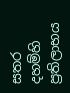සතර දහම්හි ප්‍රතිලාභය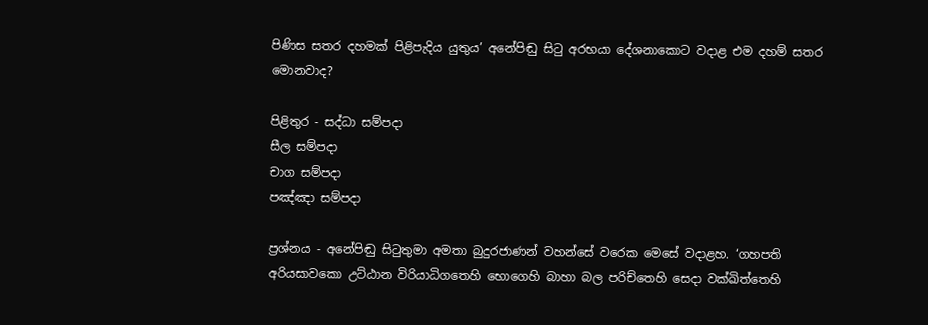පිණිස සතර දහමක් පිළිපැදිය යුතුය’ අනේපිඬු සිටු අරභයා දේශනාකොට වදාළ එම දහම් සතර මොනවාද?

පිළිතුර - සද්ධා සම්පදා
සීල සම්පදා
චාග සම්පදා
පඤ්ඤා සම්පදා

ප්‍රශ්නය - අනේපිඬු සිටුතුමා අමතා බුදුරජාණන් වහන්සේ වරෙක මෙසේ වදාළහ. ‘ගහපති අරියසාවකො උට්ඨාන විරියාධිගතෙහි භොගෙහි බාහා බල පරිච්තෙහි සෙදා වක්ඛිත්තෙහි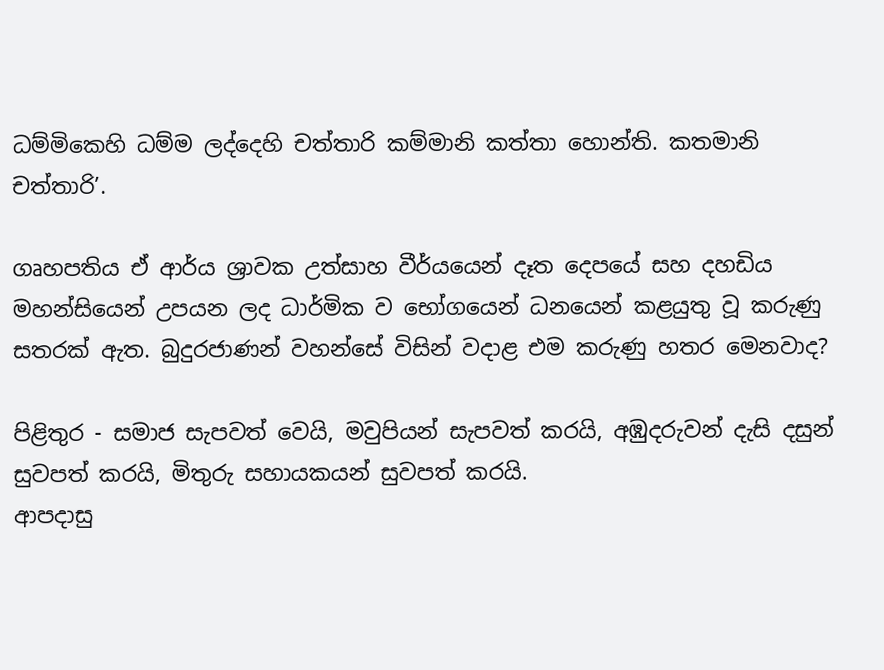ධම්මිකෙහි ධම්ම ලද්දෙහි චත්තාරි කම්මානි කත්තා හොන්ති. කතමානි චත්තාරි’.

ගෘහපතිය ඒ ආර්ය ශ්‍රාවක උත්සාහ වීර්යයෙන් දෑත දෙපයේ සහ දහඩිය මහන්සියෙන් උපයන ලද ධාර්මික ව භෝගයෙන් ධනයෙන් කළයුතු වූ කරුණු සතරක් ඇත. බුදුරජාණන් වහන්සේ විසින් වදාළ එම කරුණු හතර මෙනවාද?

පිළිතුර - සමාජ සැපවත් වෙයි, මවුපියන් සැපවත් කරයි, අඹුදරුවන් දැසි දසුන් සුවපත් කරයි, මිතුරු සහායකයන් සුවපත් කරයි.
ආපදාසු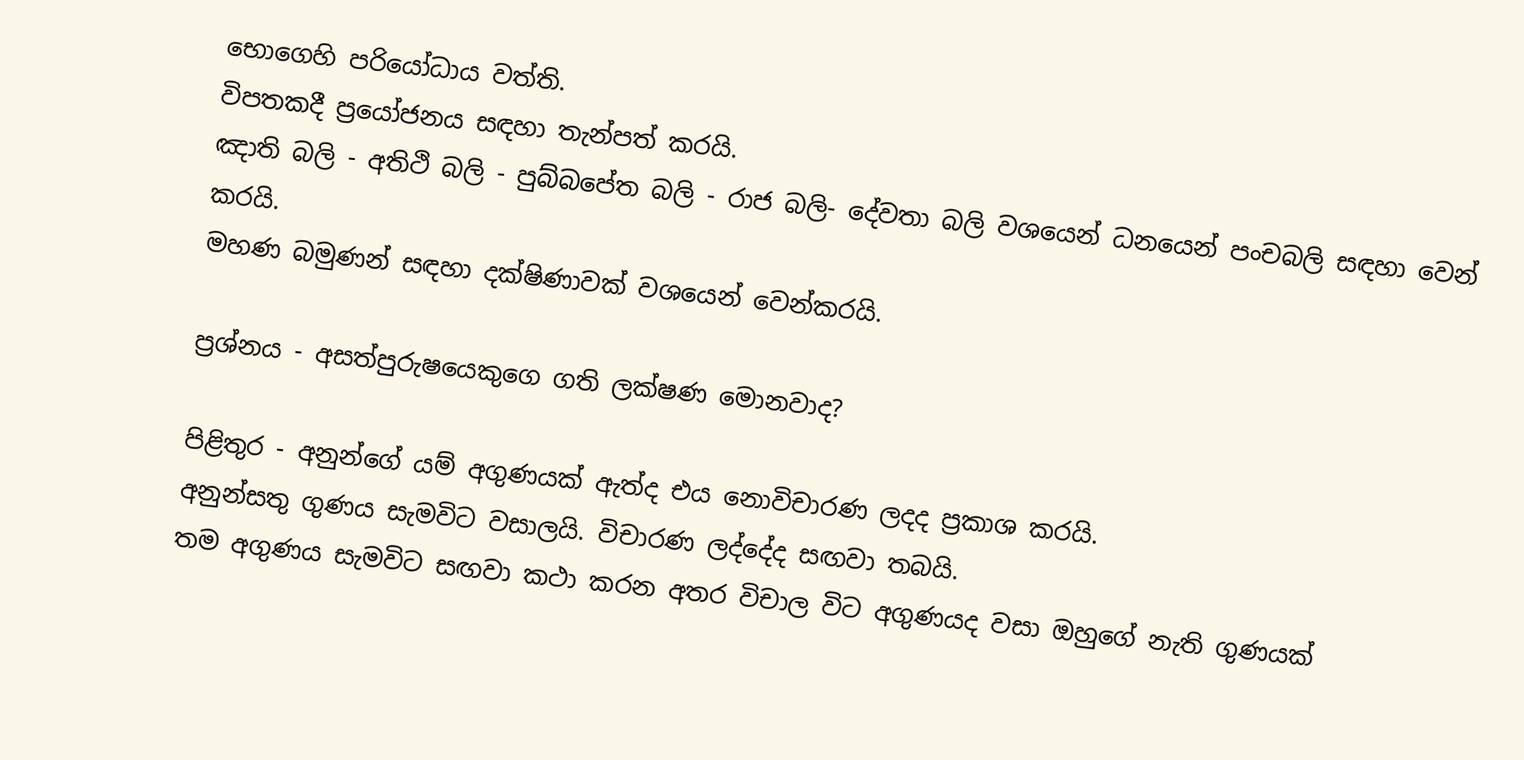භොගෙහි පරියෝධාය වත්ති.
විපතකදී ප්‍රයෝජනය සඳහා තැන්පත් කරයි.
ඤාති බලි - අතිථි බලි - පුබ්බපේත බලි - රාජ බලි- දේවතා බලි වශයෙන් ධනයෙන් පංචබලි සඳහා වෙන් කරයි.
මහණ බමුණන් සඳහා දක්ෂිණාවක් වශයෙන් වෙන්කරයි.

ප්‍රශ්නය - අසත්පුරුෂයෙකුගෙ ගති ලක්ෂණ මොනවාද?

පිළිතුර - අනුන්ගේ යම් අගුණයක් ඇත්ද එය නොවිචාරණ ලදද ප්‍රකාශ කරයි.
අනුන්සතු ගුණය සැමවිට වසාලයි. විචාරණ ලද්දේද සඟවා තබයි.
තම අගුණය සැමවිට සඟවා කථා කරන අතර විචාල විට අගුණයද වසා ඔහුගේ නැති ගුණයක්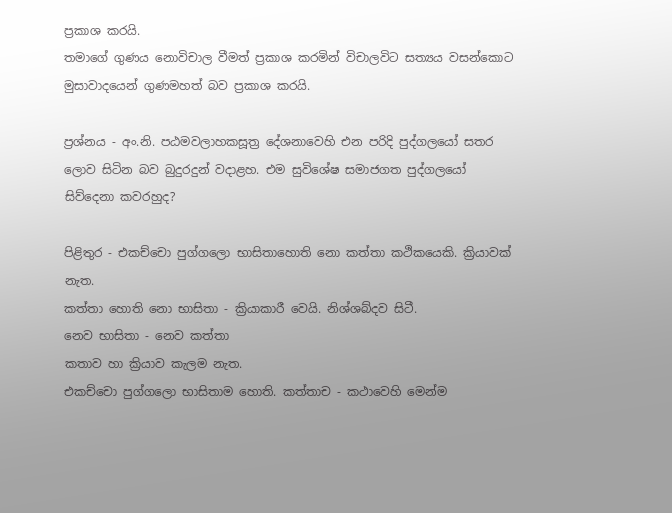ප්‍රකාශ කරයි.
තමාගේ ගුණය නොවිචාල වීමත් ප්‍රකාශ කරමින් විචාලවිට සත්‍යය වසන්කොට මුසාවාදයෙන් ගුණමහත් බව ප්‍රකාශ කරයි.

ප්‍රශ්නය - අං.නි. පඨමවලාහකසූත්‍ර දේශනාවෙහි එන පරිදි පුද්ගලයෝ සතර ලොව සිටින බව බුදුරදුන් වදාළහ. එම සුවිශේෂ සමාජගත පුද්ගලයෝ සිව්දෙනා කවරහුද?

පිළිතුර - එකච්චො පුග්ගලො භාසිතාහොති නො කත්තා කථිකයෙකි. ක්‍රියාවක් නැත.
කත්තා හොති නො භාසිතා - ක්‍රියාකාරී වෙයි. නිශ්ශබ්දව සිටී.
නෙව භාසිතා - නෙව කත්තා
කතාව හා ක්‍රියාව කැලම නැත.
එකච්චො පුග්ගලො භාසිතාම හොති. කත්තාච - කථාවෙහි මෙන්ම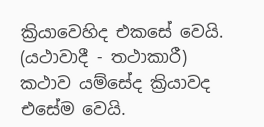ක්‍රියාවෙහිද එකසේ වෙයි. (යථාවාදී - තථාකාරී) කථාව යම්සේද ක්‍රියාවද එසේම වෙයි.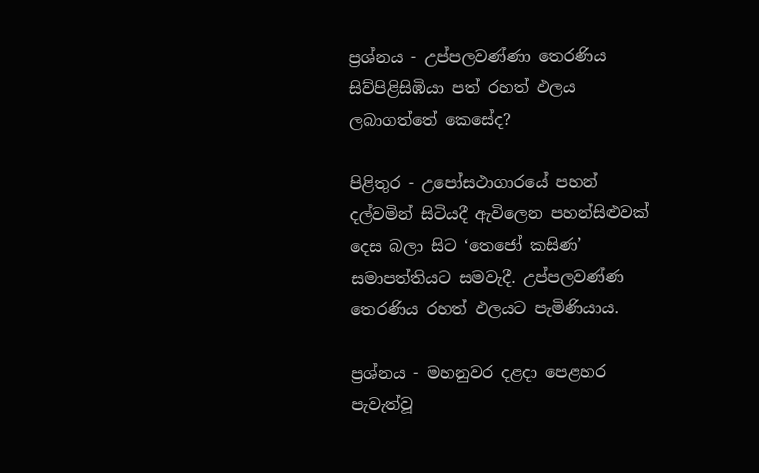ප්‍රශ්නය - උප්පලවණ්ණා තෙරණිය සිව්පිළිසිඹියා පත් රහත් ඵලය ලබාගත්තේ කෙසේද?

පිළිතුර - උපෝසථාගාරයේ පහන් දල්වමින් සිටියදී ඇවිලෙන පහන්සිළුවක් දෙස බලා සිට ‘තෙජෝ කසිණ’ සමාපත්තියට සමවැදී. උප්පලවණ්ණ තෙරණිය රහත් ඵලයට පැමිණියාය.

ප්‍රශ්නය - මහනුවර දළදා පෙළහර පැවැත්වූ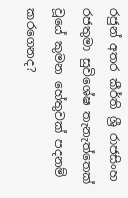රජුන් අතර කීර්ති ශ්‍රී රාජසිංහ රජතුමා සුවිශේෂ තැනැත්තෙක් වූයේ කුමන හේතුවක් පදනම් කරගෙනද?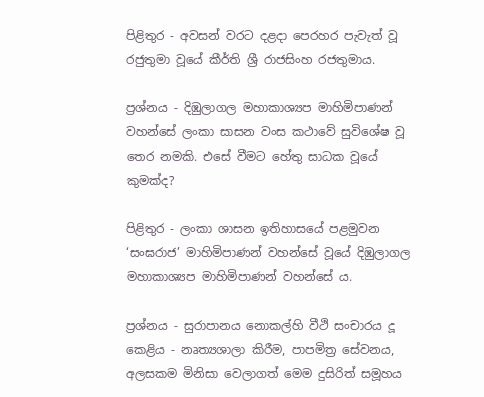පිළිතුර - අවසන් වරට දළදා පෙරහර පැවැත් වූ රජුතුමා වූයේ කීර්ති ශ්‍රී රාජසිංහ රජතුමාය.

ප්‍රශ්නය - දිඹුලාගල මහාකාශ්‍යප මාහිමිපාණන් වහන්සේ ලංකා සාසන වංස කථාවේ සුවිශේෂ වූ තෙර නමකි. එසේ වීමට හේතු සාධක වූයේ කුමක්ද?

පිළිතුර - ලංකා ශාසන ඉතිහාසයේ පළමුවන ‘සංඝරාජ’ මාහිමිපාණන් වහන්සේ වූයේ දිඹුලාගල මහාකාශ්‍යප මාහිමිපාණන් වහන්සේ ය.

ප්‍රශ්නය - සුරාපානය නොකල්හි වීථි සංචාරය දූ කෙළිය - නෘත්‍යශාලා කිරීම, පාපමිත්‍ර සේවනය, අලසකම මිනිසා වෙලාගත් මෙම දුසිරිත් සමූහය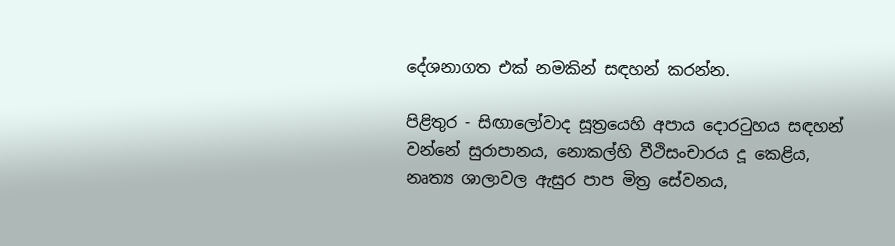දේශනාගත එක් නමකින් සඳහන් කරන්න.

පිළිතුර - සිඟාලෝවාද සූත්‍රයෙහි අපාය දොරටුහය සඳහන් වන්නේ සුරාපානය, නොකල්හි වීථිසංචාරය දූ කෙළිය, නෘත්‍ය ශාලාවල ඇසුර පාප මිත්‍ර සේවනය,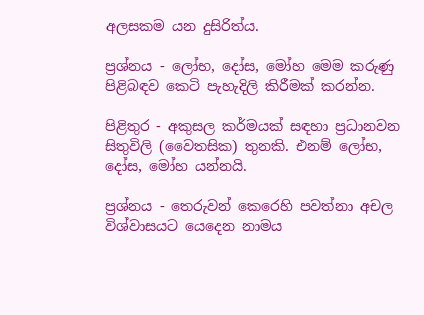අලසකම යන දුසිරිත්ය.

ප්‍රශ්නය - ලෝභ, දෝස, මෝහ මෙම කරුණු පිළිබඳව කෙටි පැහැදිලි කිරීමක් කරන්න.

පිළිතුර - අකුසල කර්මයක් සඳහා ප්‍රධානවන සිතුවිලි (වෛතසික) තුනකි. එනම් ලෝභ, දෝස, මෝහ යන්නයි.

ප්‍රශ්නය - තෙරුවන් කෙරෙහි පවත්නා අචල විශ්වාසයට යෙදෙන නාමය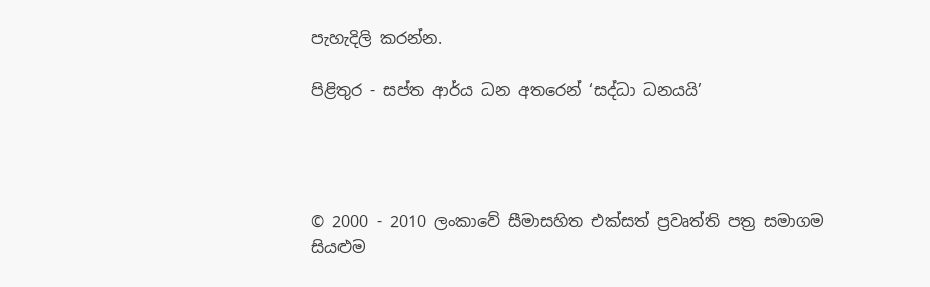පැහැදිලි කරන්න.

පිළිතුර - සප්ත ආර්ය ධන අතරෙන් ‘සද්ධා ධනයයි’




© 2000 - 2010 ලංකාවේ සීමාසහිත එක්සත් ප්‍රවෘත්ති පත්‍ර සමාගම
සියළුම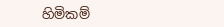හිමිකම්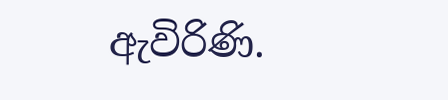ඇවිරිණි.